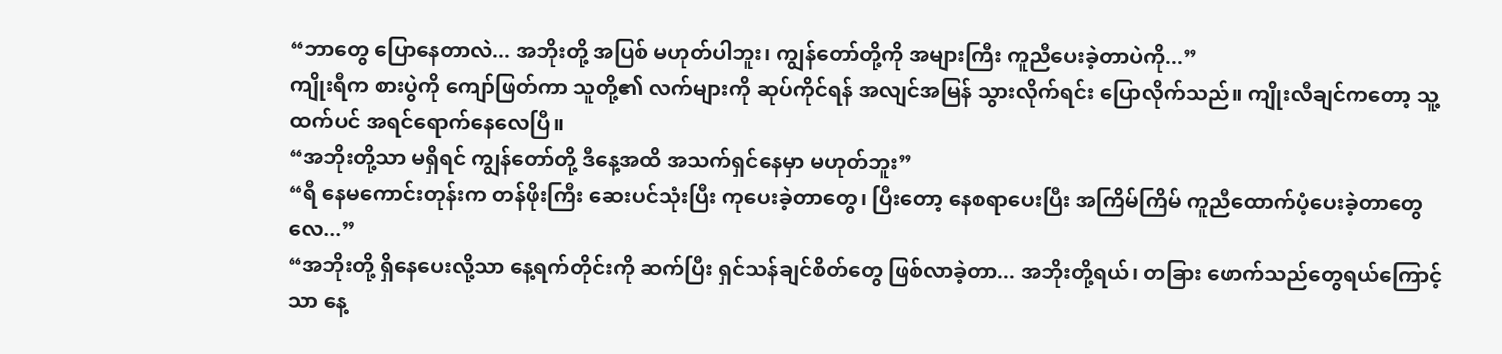“ဘာတွေ ပြောနေတာလဲ... အဘိုးတို့ အပြစ် မဟုတ်ပါဘူး၊ ကျွန်တော်တို့ကို အများကြီး ကူညီပေးခဲ့တာပဲကို...”
ကျိုးရီက စားပွဲကို ကျော်ဖြတ်ကာ သူတို့၏ လက်များကို ဆုပ်ကိုင်ရန် အလျင်အမြန် သွားလိုက်ရင်း ပြောလိုက်သည်။ ကျိုးလီချင်ကတော့ သူ့ထက်ပင် အရင်ရောက်နေလေပြီ။
“အဘိုးတို့သာ မရှိရင် ကျွန်တော်တို့ ဒီနေ့အထိ အသက်ရှင်နေမှာ မဟုတ်ဘူး”
“ရီ နေမကောင်းတုန်းက တန်ဖိုးကြီး ဆေးပင်သုံးပြီး ကုပေးခဲ့တာတွေ၊ ပြီးတော့ နေစရာပေးပြီး အကြိမ်ကြိမ် ကူညီထောက်ပံ့ပေးခဲ့တာတွေလေ...”
“အဘိုးတို့ ရှိနေပေးလို့သာ နေ့ရက်တိုင်းကို ဆက်ပြီး ရှင်သန်ချင်စိတ်တွေ ဖြစ်လာခဲ့တာ... အဘိုးတို့ရယ်၊ တခြား ဖောက်သည်တွေရယ်ကြောင့်သာ နေ့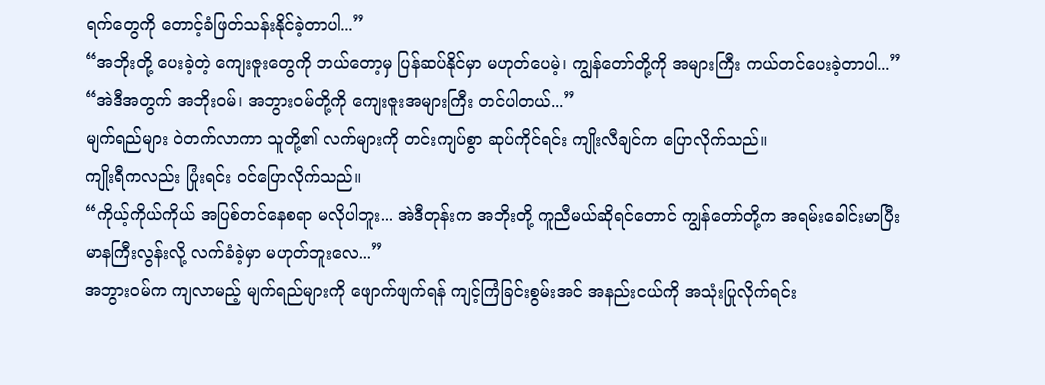ရက်တွေကို တောင့်ခံဖြတ်သန်းနိုင်ခဲ့တာပါ...”
“အဘိုးတို့ ပေးခဲ့တဲ့ ကျေးဇူးတွေကို ဘယ်တော့မှ ပြန်ဆပ်နိုင်မှာ မဟုတ်ပေမဲ့၊ ကျွန်တော်တို့ကို အများကြီး ကယ်တင်ပေးခဲ့တာပါ...”
“အဲဒီအတွက် အဘိုးဝမ်၊ အဘွားဝမ်တို့ကို ကျေးဇူးအများကြီး တင်ပါတယ်...”
မျက်ရည်များ ဝဲတက်လာကာ သူတို့၏ လက်များကို တင်းကျပ်စွာ ဆုပ်ကိုင်ရင်း ကျိုးလီချင်က ပြောလိုက်သည်။
ကျိုးရီကလည်း ပြုံးရင်း ဝင်ပြောလိုက်သည်။
“ကိုယ့်ကိုယ်ကိုယ် အပြစ်တင်နေစရာ မလိုပါဘူး... အဲဒီတုန်းက အဘိုးတို့ ကူညီမယ်ဆိုရင်တောင် ကျွန်တော်တို့က အရမ်းခေါင်းမာပြီး မာနကြီးလွန်းလို့ လက်ခံခဲ့မှာ မဟုတ်ဘူးလေ...”
အဘွားဝမ်က ကျလာမည့် မျက်ရည်များကို ဖျောက်ဖျက်ရန် ကျင့်ကြံခြင်းစွမ်းအင် အနည်းငယ်ကို အသုံးပြုလိုက်ရင်း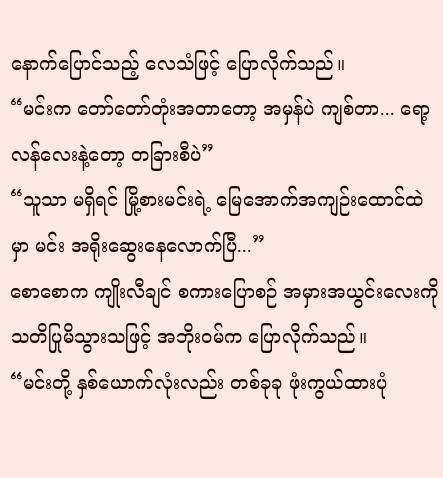နောက်ပြောင်သည့် လေသံဖြင့် ပြောလိုက်သည်။
“မင်းက တော်တော်တုံးအတာတော့ အမှန်ပဲ ကျစ်တာ... ရော့လန်လေးနဲ့တော့ တခြားစီပဲ”
“သူသာ မရှိရင် မြို့စားမင်းရဲ့ မြေအောက်အကျဉ်းထောင်ထဲမှာ မင်း အရိုးဆွေးနေလောက်ပြီ...”
စောစောက ကျိုးလီချင် စကားပြောစဉ် အမှားအယွင်းလေးကို သတိပြုမိသွားသဖြင့် အဘိုးဝမ်က ပြောလိုက်သည်။
“မင်းတို့ နှစ်ယောက်လုံးလည်း တစ်ခုခု ဖုံးကွယ်ထားပုံ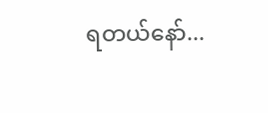ရတယ်နော်...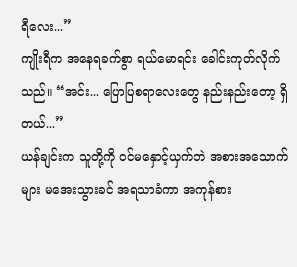ရီလေး...”
ကျိုးရီက အနေရခက်စွာ ရယ်မောရင်း ခေါင်းကုတ်လိုက်သည်။ “အင်း... ပြောပြစရာလေးတွေ နည်းနည်းတော့ ရှိတယ်...”
ယန်ချင်းက သူတို့ကို ဝင်မနှောင့်ယှက်ဘဲ အစားအသောက်များ မအေးသွားခင် အရသာခံကာ အကုန်စား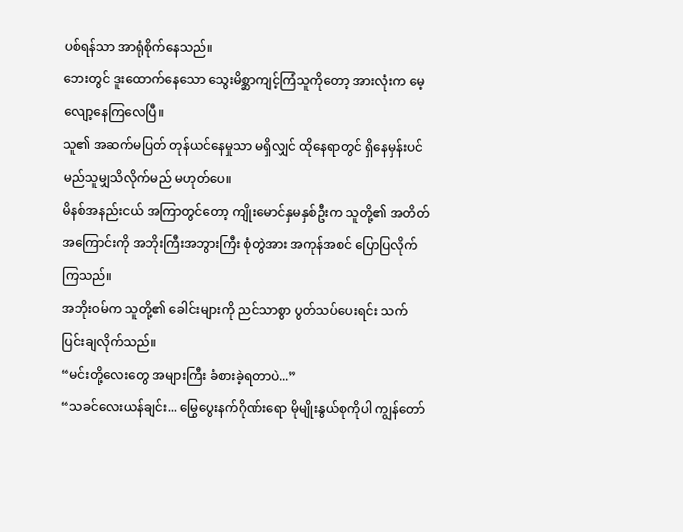ပစ်ရန်သာ အာရုံစိုက်နေသည်။
ဘေးတွင် ဒူးထောက်နေသော သွေးမိစ္ဆာကျင့်ကြံသူကိုတော့ အားလုံးက မေ့လျော့နေကြလေပြီ။
သူ၏ အဆက်မပြတ် တုန်ယင်နေမှုသာ မရှိလျှင် ထိုနေရာတွင် ရှိနေမှန်းပင် မည်သူမျှသိလိုက်မည် မဟုတ်ပေ။
မိနစ်အနည်းငယ် အကြာတွင်တော့ ကျိုးမောင်နှမနှစ်ဦးက သူတို့၏ အတိတ်အကြောင်းကို အဘိုးကြီးအဘွားကြီး စုံတွဲအား အကုန်အစင် ပြောပြလိုက်ကြသည်။
အဘိုးဝမ်က သူတို့၏ ခေါင်းများကို ညင်သာစွာ ပွတ်သပ်ပေးရင်း သက်ပြင်းချလိုက်သည်။
“မင်းတို့လေးတွေ အများကြီး ခံစားခဲ့ရတာပဲ...”
“သခင်လေးယန်ချင်း... မြွေပွေးနက်ဂိုဏ်းရော မိုမျိုးနွယ်စုကိုပါ ကျွန်တော်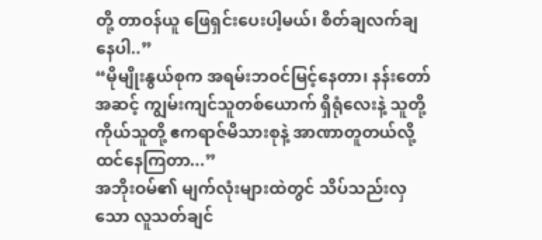တို့ တာဝန်ယူ ဖြေရှင်းပေးပါ့မယ်၊ စိတ်ချလက်ချ နေပါ..”
“မိုမျိုးနွယ်စုက အရမ်းဘဝင်မြင့်နေတာ၊ နန်းတော်အဆင့် ကျွမ်းကျင်သူတစ်ယောက် ရှိရုံလေးနဲ့ သူတို့ကိုယ်သူတို့ ဧကရာဇ်မိသားစုနဲ့ အာဏာတူတယ်လို့ ထင်နေကြတာ...”
အဘိုးဝမ်၏ မျက်လုံးများထဲတွင် သိပ်သည်းလှသော လူသတ်ချင်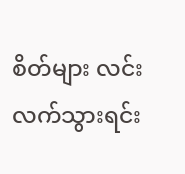စိတ်များ လင်းလက်သွားရင်း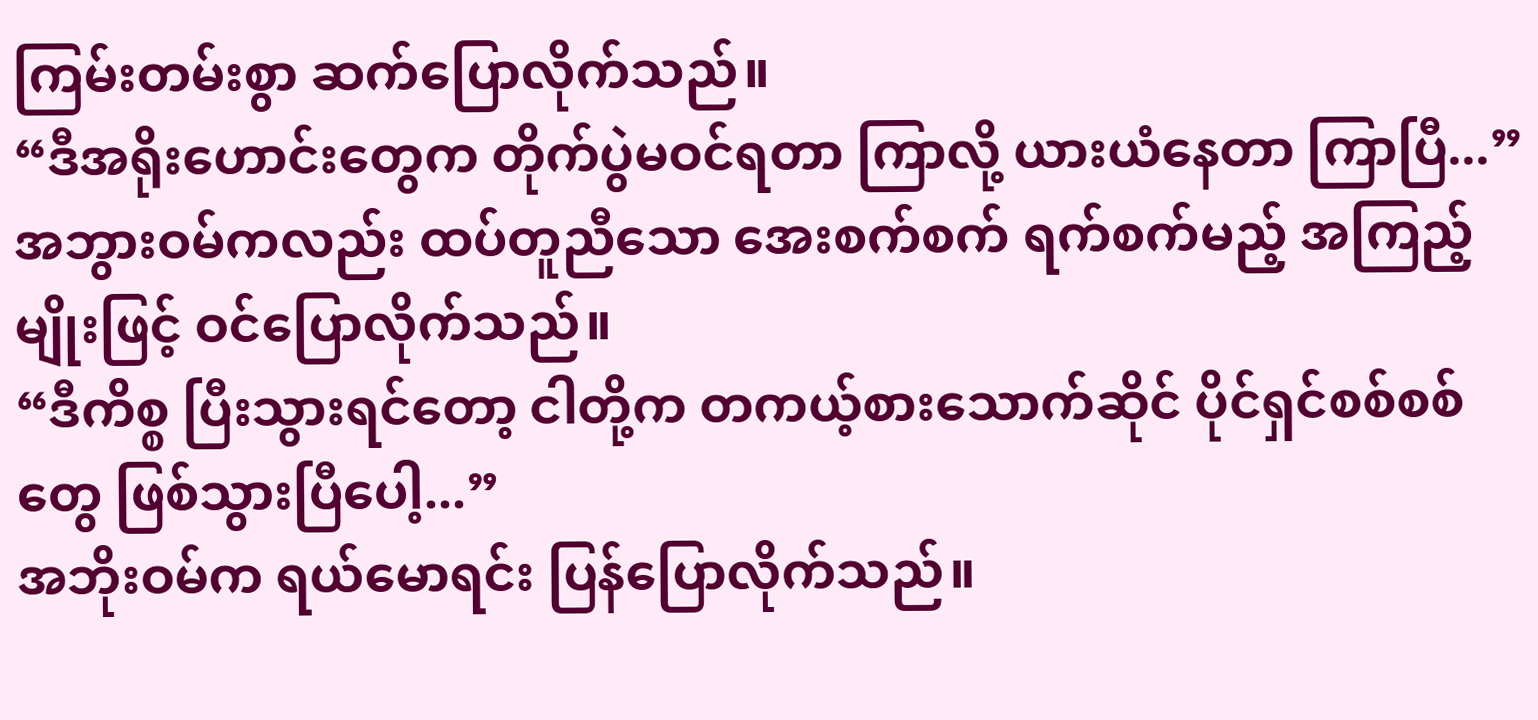ကြမ်းတမ်းစွာ ဆက်ပြောလိုက်သည်။
“ဒီအရိုးဟောင်းတွေက တိုက်ပွဲမဝင်ရတာ ကြာလို့ ယားယံနေတာ ကြာပြီ...”
အဘွားဝမ်ကလည်း ထပ်တူညီသော အေးစက်စက် ရက်စက်မည့် အကြည့်မျိုးဖြင့် ဝင်ပြောလိုက်သည်။
“ဒီကိစ္စ ပြီးသွားရင်တော့ ငါတို့က တကယ့်စားသောက်ဆိုင် ပိုင်ရှင်စစ်စစ်တွေ ဖြစ်သွားပြီပေါ့...”
အဘိုးဝမ်က ရယ်မောရင်း ပြန်ပြောလိုက်သည်။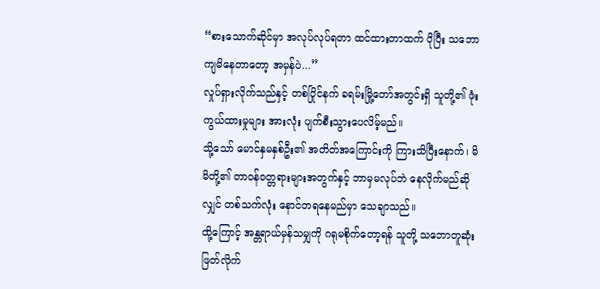“စားသောက်ဆိုင်မှာ အလုပ်လုပ်ရတာ ထင်ထားတာထက် ပိုပြီး သဘောကျမိနေတာတော့ အမှန်ပဲ...”
လှုပ်ရှားလိုက်သည်နှင့် တစ်ပြိုင်နက် ခရမ်းမြို့တော်အတွင်းရှိ သူတို့၏ ဖုံးကွယ်ထားမှုများ အားလုံး ပျက်စီးသွားပေလိမ့်မည်။
သို့သော် မောင်နှမနှစ်ဦး၏ အတိတ်အကြောင်းကို ကြားသိပြီးနောက်၊ မိမိတို့၏ တာဝန်ဝတ္တရားများအတွက်နှင့် ဘာမှမလုပ်ဘဲ နေလိုက်မည်ဆိုလျှင် တစ်သက်လုံး နောင်တရနေမည်မှာ သေချာသည်။
ထို့ကြောင့် အန္တရာယ်မှန်သမျှကို ဂရုမစိုက်တော့ရန် သူတို့ သဘောတူဆုံးဖြတ်လိုက်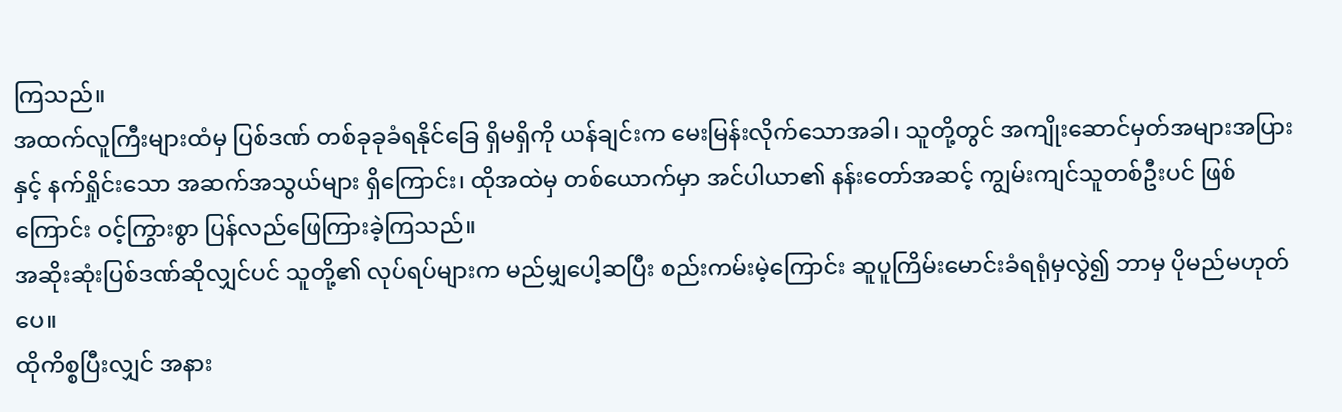ကြသည်။
အထက်လူကြီးများထံမှ ပြစ်ဒဏ် တစ်ခုခုခံရနိုင်ခြေ ရှိမရှိကို ယန်ချင်းက မေးမြန်းလိုက်သောအခါ၊ သူတို့တွင် အကျိုးဆောင်မှတ်အများအပြားနှင့် နက်ရှိုင်းသော အဆက်အသွယ်များ ရှိကြောင်း၊ ထိုအထဲမှ တစ်ယောက်မှာ အင်ပါယာ၏ နန်းတော်အဆင့် ကျွမ်းကျင်သူတစ်ဦးပင် ဖြစ်ကြောင်း ဝင့်ကြွားစွာ ပြန်လည်ဖြေကြားခဲ့ကြသည်။
အဆိုးဆုံးပြစ်ဒဏ်ဆိုလျှင်ပင် သူတို့၏ လုပ်ရပ်များက မည်မျှပေါ့ဆပြီး စည်းကမ်းမဲ့ကြောင်း ဆူပူကြိမ်းမောင်းခံရရုံမှလွဲ၍ ဘာမှ ပိုမည်မဟုတ်ပေ။
ထိုကိစ္စပြီးလျှင် အနား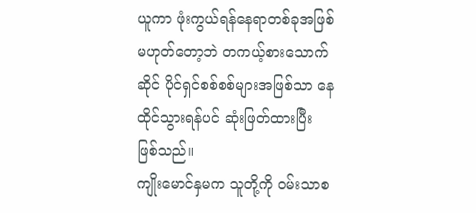ယူကာ ဖုံးကွယ်ရန်နေရာတစ်ခုအဖြစ် မဟုတ်တော့ဘဲ တကယ့်စားသောက်ဆိုင် ပိုင်ရှင်စစ်စစ်များအဖြစ်သာ နေထိုင်သွားရန်ပင် ဆုံးဖြတ်ထားပြီး ဖြစ်သည်။
ကျိုးမောင်နှမက သူတို့ကို ဝမ်းသာစ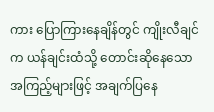ကား ပြောကြားနေချိန်တွင် ကျိုးလီချင်က ယန်ချင်းထံသို့ တောင်းဆိုနေသော အကြည့်များဖြင့် အချက်ပြနေ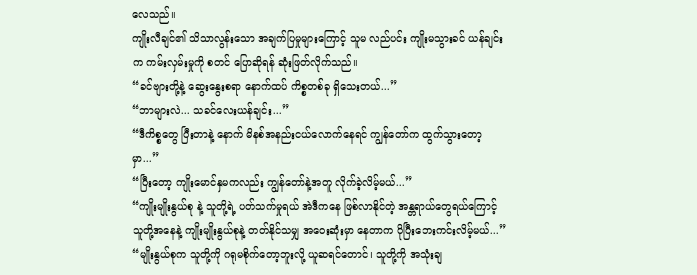လေသည်။
ကျိုးလီချင်၏ သိသာလွန်းသော အချက်ပြမှုများကြောင့် သူမ လည်ပင်း ကျိုးမသွားခင် ယန်ချင်းက ကမ်းလှမ်းမှုကို စတင် ပြောဆိုရန် ဆုံးဖြတ်လိုက်သည်။
“ခင်ဗျားတို့နဲ့ ဆွေးနွေးစရာ နောက်ထပ် ကိစ္စတစ်ခု ရှိသေးတယ်...”
“ဘာများလဲ... သခင်လေးယန်ချင်း...”
“ဒီကိစ္စတွေ ပြီးတာနဲ့ နောက် မိနစ်အနည်းငယ်လောက်နေရင် ကျွန်တော်က ထွက်သွားတော့မှာ...”
“ပြီးတော့ ကျိုးမောင်နှမကလည်း ကျွန်တော်နဲ့အတူ လိုက်ခဲ့လိမ့်မယ်...”
“ကျိုးမျိုးနွယ်စု နဲ့ သူတို့ရဲ့ ပတ်သက်မှုရယ် အဲဒီကနေ ဖြစ်လာနိုင်တဲ့ အန္တရာယ်တွေရယ်ကြောင့် သူတို့အနေနဲ့ ကျိုးမျိုးနွယ်စုနဲ့ တတ်နိုင်သမျှ အဝေးဆုံးမှာ နေတာက ပိုပြီးဘေးကင်းလိမ့်မယ်...”
“မျိုးနွယ်စုက သူတို့ကို ဂရုမစိုက်တော့ဘူးလို့ ယူဆရင်တောင်၊ သူတို့ကို အသုံးချ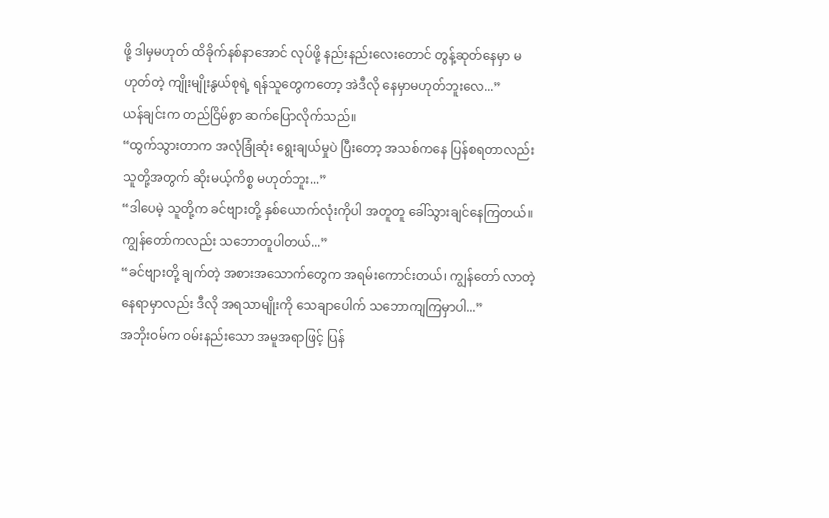ဖို့ ဒါမှမဟုတ် ထိခိုက်နစ်နာအောင် လုပ်ဖို့ နည်းနည်းလေးတောင် တွန့်ဆုတ်နေမှာ မဟုတ်တဲ့ ကျိုးမျိုးနွယ်စုရဲ့ ရန်သူတွေကတော့ အဲဒီလို နေမှာမဟုတ်ဘူးလေ...”
ယန်ချင်းက တည်ငြိမ်စွာ ဆက်ပြောလိုက်သည်။
“ထွက်သွားတာက အလုံခြုံဆုံး ရွေးချယ်မှုပဲ ပြီးတော့ အသစ်ကနေ ပြန်စရတာလည်း သူတို့အတွက် ဆိုးမယ့်ကိစ္စ မဟုတ်ဘူး...”
“ဒါပေမဲ့ သူတို့က ခင်ဗျားတို့ နှစ်ယောက်လုံးကိုပါ အတူတူ ခေါ်သွားချင်နေကြတယ်။ ကျွန်တော်ကလည်း သဘောတူပါတယ်...”
“ခင်ဗျားတို့ ချက်တဲ့ အစားအသောက်တွေက အရမ်းကောင်းတယ်၊ ကျွန်တော် လာတဲ့နေရာမှာလည်း ဒီလို အရသာမျိုးကို သေချာပေါက် သဘောကျကြမှာပါ...”
အဘိုးဝမ်က ဝမ်းနည်းသော အမူအရာဖြင့် ပြန်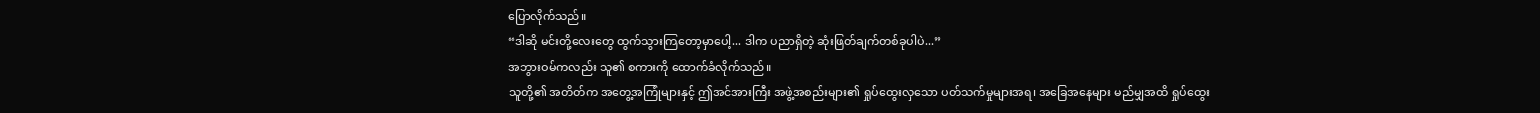ပြောလိုက်သည်။
“ဒါဆို မင်းတို့လေးတွေ ထွက်သွားကြတော့မှာပေါ့... ဒါက ပညာရှိတဲ့ ဆုံးဖြတ်ချက်တစ်ခုပါပဲ...”
အဘွားဝမ်ကလည်း သူ၏ စကားကို ထောက်ခံလိုက်သည်။
သူတို့၏ အတိတ်က အတွေ့အကြုံများနှင့် ဤအင်အားကြီး အဖွဲ့အစည်းများ၏ ရှုပ်ထွေးလှသော ပတ်သက်မှုများအရ၊ အခြေအနေများ မည်မျှအထိ ရှုပ်ထွေး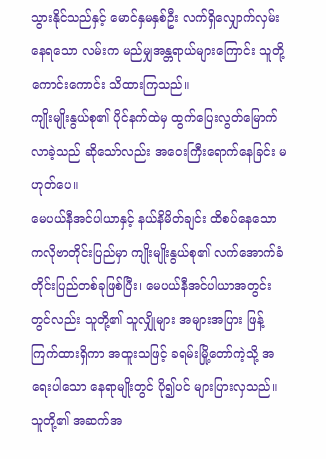သွားနိုင်သည်နှင့် မောင်နှမနှစ်ဦး လက်ရှိလျှောက်လှမ်းနေရသော လမ်းက မည်မျှအန္တရာယ်များကြောင်း သူတို့ ကောင်းကောင်း သိထားကြသည်။
ကျိုးမျိုးနွယ်စု၏ ပိုင်နက်ထဲမှ ထွက်ပြေးလွတ်မြောက်လာခဲ့သည် ဆိုသော်လည်း အဝေးကြီးရောက်နေခြင်း မဟုတ်ပေ။
မေပယ်နီအင်ပါယာနှင့် နယ်နိမိတ်ချင်း ထိစပ်နေသော ကလိုဗာတိုင်းပြည်မှာ ကျိုးမျိုးနွယ်စု၏ လက်အောက်ခံ တိုင်းပြည်တစ်ခုဖြစ်ပြီး၊ မေပယ်နီအင်ပါယာအတွင်းတွင်လည်း သူတို့၏ သူလျှိုများ အများအပြား ဖြန့်ကြက်ထားရှိကာ အထူးသဖြင့် ခရမ်းမြို့တော်ကဲ့သို့ အရေးပါသော နေရာမျိုးတွင် ပို၍ပင် များပြားလှသည်။
သူတို့၏ အဆက်အ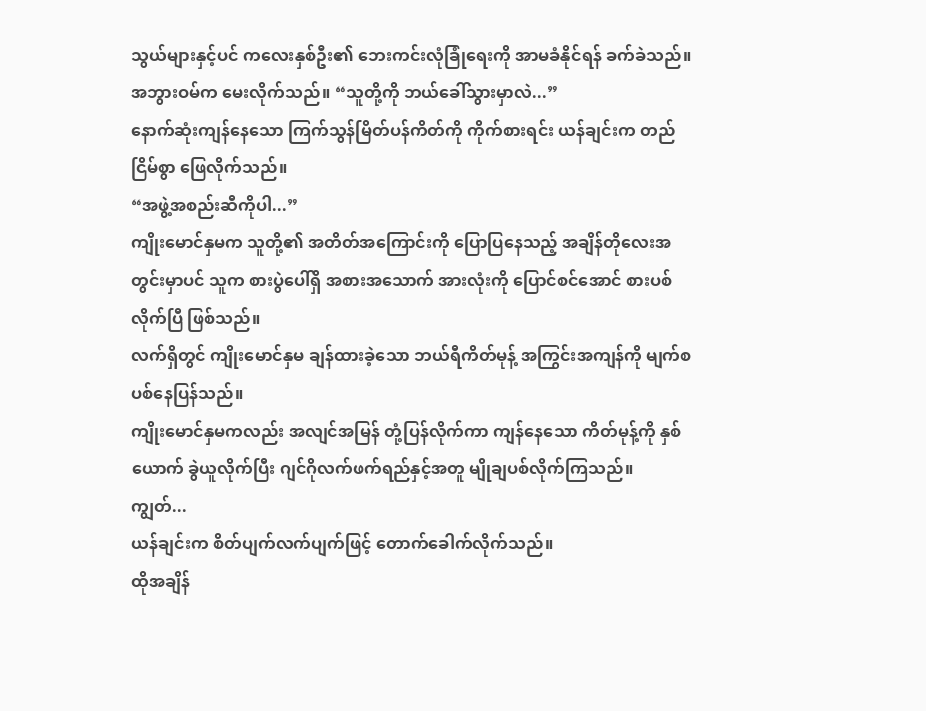သွယ်များနှင့်ပင် ကလေးနှစ်ဦး၏ ဘေးကင်းလုံခြုံရေးကို အာမခံနိုင်ရန် ခက်ခဲသည်။
အဘွားဝမ်က မေးလိုက်သည်။ “သူတို့ကို ဘယ်ခေါ်သွားမှာလဲ...”
နောက်ဆုံးကျန်နေသော ကြက်သွန်မြိတ်ပန်ကိတ်ကို ကိုက်စားရင်း ယန်ချင်းက တည်ငြိမ်စွာ ဖြေလိုက်သည်။
“အဖွဲ့အစည်းဆီကိုပါ...”
ကျိုးမောင်နှမက သူတို့၏ အတိတ်အကြောင်းကို ပြောပြနေသည့် အချိန်တိုလေးအတွင်းမှာပင် သူက စားပွဲပေါ်ရှိ အစားအသောက် အားလုံးကို ပြောင်စင်အောင် စားပစ်လိုက်ပြီ ဖြစ်သည်။
လက်ရှိတွင် ကျိုးမောင်နှမ ချန်ထားခဲ့သော ဘယ်ရီကိတ်မုန့် အကြွင်းအကျန်ကို မျက်စပစ်နေပြန်သည်။
ကျိုးမောင်နှမကလည်း အလျင်အမြန် တုံ့ပြန်လိုက်ကာ ကျန်နေသော ကိတ်မုန့်ကို နှစ်ယောက် ခွဲယူလိုက်ပြီး ဂျင်ဂိုလက်ဖက်ရည်နှင့်အတူ မျိုချပစ်လိုက်ကြသည်။
ကျွတ်...
ယန်ချင်းက စိတ်ပျက်လက်ပျက်ဖြင့် တောက်ခေါက်လိုက်သည်။
ထိုအချိန်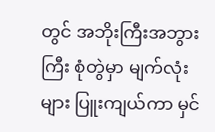တွင် အဘိုးကြီးအဘွားကြီး စုံတွဲမှာ မျက်လုံးများ ပြူးကျယ်ကာ မှင်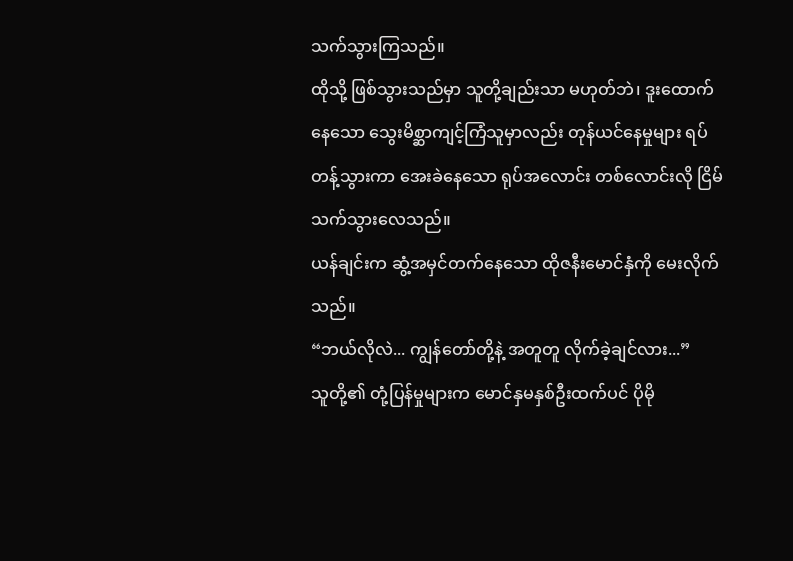သက်သွားကြသည်။
ထိုသို့ ဖြစ်သွားသည်မှာ သူတို့ချည်းသာ မဟုတ်ဘဲ၊ ဒူးထောက်နေသော သွေးမိစ္ဆာကျင့်ကြံသူမှာလည်း တုန်ယင်နေမှုများ ရပ်တန့်သွားကာ အေးခဲနေသော ရုပ်အလောင်း တစ်လောင်းလို ငြိမ်သက်သွားလေသည်။
ယန်ချင်းက ဆွံ့အမှင်တက်နေသော ထိုဇနီးမောင်နှံကို မေးလိုက်သည်။
“ဘယ်လိုလဲ... ကျွန်တော်တို့နဲ့ အတူတူ လိုက်ခဲ့ချင်လား...”
သူတို့၏ တုံ့ပြန်မှုများက မောင်နှမနှစ်ဦးထက်ပင် ပိုမို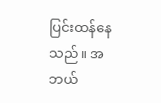ပြင်းထန်နေသည်။ အဘယ်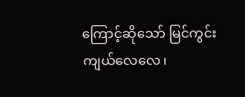ကြောင့်ဆိုသော် မြင်ကွင်းကျယ်လေလေ၊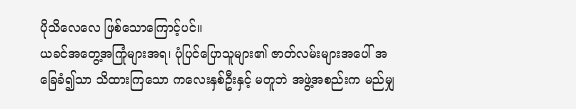ပိုသိလေလေ ဖြစ်သောကြောင့်ပင်။
ယခင်အတွေ့အကြုံများအရ၊ ပုံပြင်ပြောသူများ၏ ဇာတ်လမ်းများအပေါ် အခြေခံ၍သာ သိထားကြသော ကလေးနှစ်ဦးနှင့် မတူဘဲ အဖွဲ့အစည်းက မည်မျှ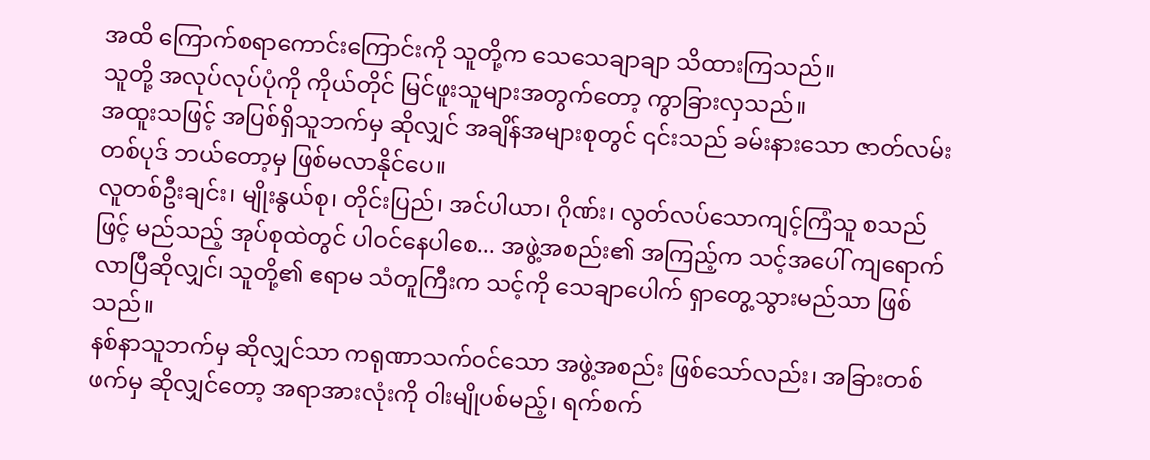အထိ ကြောက်စရာကောင်းကြောင်းကို သူတို့က သေသေချာချာ သိထားကြသည်။
သူတို့ အလုပ်လုပ်ပုံကို ကိုယ်တိုင် မြင်ဖူးသူများအတွက်တော့ ကွာခြားလှသည်။
အထူးသဖြင့် အပြစ်ရှိသူဘက်မှ ဆိုလျှင် အချိန်အများစုတွင် ၎င်းသည် ခမ်းနားသော ဇာတ်လမ်းတစ်ပုဒ် ဘယ်တော့မှ ဖြစ်မလာနိုင်ပေ။
လူတစ်ဦးချင်း၊ မျိုးနွယ်စု၊ တိုင်းပြည်၊ အင်ပါယာ၊ ဂိုဏ်း၊ လွတ်လပ်သောကျင့်ကြံသူ စသည်ဖြင့် မည်သည့် အုပ်စုထဲတွင် ပါဝင်နေပါစေ... အဖွဲ့အစည်း၏ အကြည့်က သင့်အပေါ် ကျရောက်လာပြီဆိုလျှင်၊ သူတို့၏ ဧရာမ သံတူကြီးက သင့်ကို သေချာပေါက် ရှာတွေ့သွားမည်သာ ဖြစ်သည်။
နစ်နာသူဘက်မှ ဆိုလျှင်သာ ကရုဏာသက်ဝင်သော အဖွဲ့အစည်း ဖြစ်သော်လည်း၊ အခြားတစ်ဖက်မှ ဆိုလျှင်တော့ အရာအားလုံးကို ဝါးမျိုပစ်မည့်၊ ရက်စက်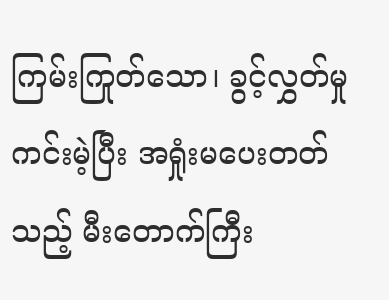ကြမ်းကြုတ်သော၊ ခွင့်လွှတ်မှု ကင်းမဲ့ပြီး အရှုံးမပေးတတ်သည့် မီးတောက်ကြီး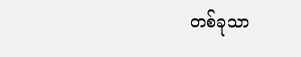တစ်ခုသာ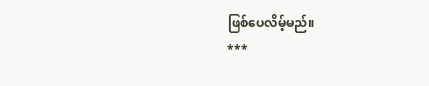ဖြစ်ပေလိမ့်မည်။
***